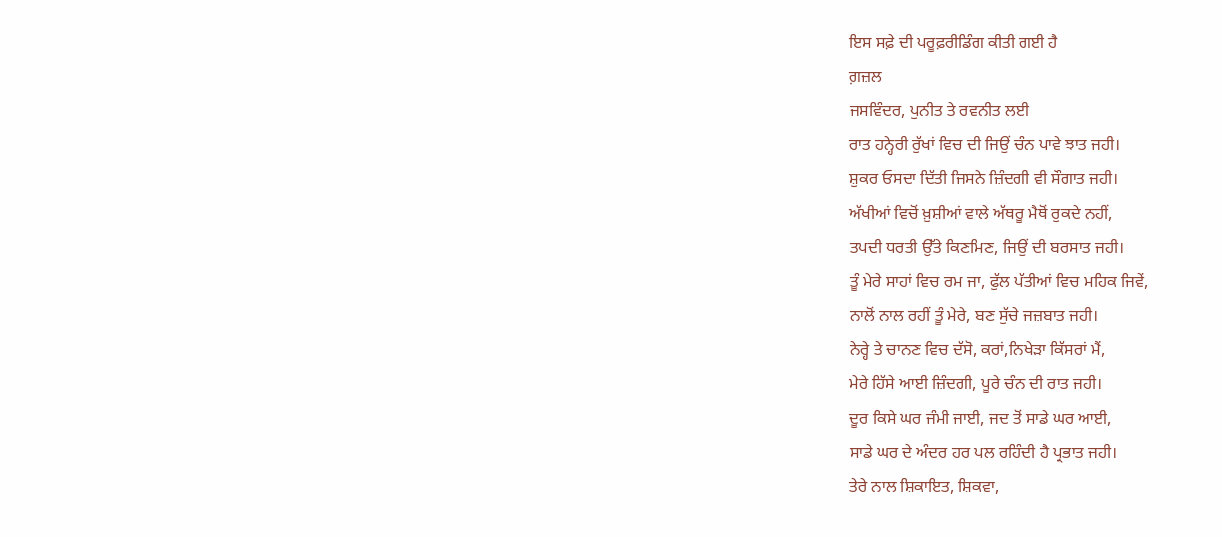ਇਸ ਸਫ਼ੇ ਦੀ ਪਰੂਫ਼ਰੀਡਿੰਗ ਕੀਤੀ ਗਈ ਹੈ
ਗ਼ਜ਼ਲ
ਜਸਵਿੰਦਰ, ਪੁਨੀਤ ਤੇ ਰਵਨੀਤ ਲਈ
ਰਾਤ ਹਨ੍ਹੇਰੀ ਰੁੱਖਾਂ ਵਿਚ ਦੀ ਜਿਉਂ ਚੰਨ ਪਾਵੇ ਝਾਤ ਜਹੀ।
ਸ਼ੁਕਰ ਓਸਦਾ ਦਿੱਤੀ ਜਿਸਨੇ ਜ਼ਿੰਦਗੀ ਵੀ ਸੌਗਾਤ ਜਹੀ।
ਅੱਖੀਆਂ ਵਿਚੋਂ ਖ਼ੁਸ਼ੀਆਂ ਵਾਲੇ ਅੱਥਰੂ ਮੈਥੋਂ ਰੁਕਦੇ ਨਹੀਂ,
ਤਪਦੀ ਧਰਤੀ ਉੱਤੇ ਕਿਣਮਿਣ, ਜਿਉਂ ਦੀ ਬਰਸਾਤ ਜਹੀ।
ਤੂੰ ਮੇਰੇ ਸਾਹਾਂ ਵਿਚ ਰਮ ਜਾ, ਫੁੱਲ ਪੱਤੀਆਂ ਵਿਚ ਮਹਿਕ ਜਿਵੇਂ,
ਨਾਲੋਂ ਨਾਲ ਰਹੀਂ ਤੂੰ ਮੇਰੇ, ਬਣ ਸੁੱਚੇ ਜਜ਼ਬਾਤ ਜਹੀ।
ਨੇਰ੍ਹੇ ਤੇ ਚਾਨਣ ਵਿਚ ਦੱਸੋ, ਕਰਾਂ,ਨਿਖੇੜਾ ਕਿੱਸਰਾਂ ਮੈਂ,
ਮੇਰੇ ਹਿੱਸੇ ਆਈ ਜ਼ਿੰਦਗੀ, ਪੂਰੇ ਚੰਨ ਦੀ ਰਾਤ ਜਹੀ।
ਦੂਰ ਕਿਸੇ ਘਰ ਜੰਮੀ ਜਾਈ, ਜਦ ਤੋਂ ਸਾਡੇ ਘਰ ਆਈ,
ਸਾਡੇ ਘਰ ਦੇ ਅੰਦਰ ਹਰ ਪਲ ਰਹਿੰਦੀ ਹੈ ਪ੍ਰਭਾਤ ਜਹੀ।
ਤੇਰੇ ਨਾਲ ਸ਼ਿਕਾਇਤ, ਸ਼ਿਕਵਾ,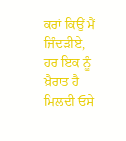ਕਰਾਂ ਕਿਉਂ ਮੈਂ ਜਿੰਦੜੀਏ,
ਹਰ ਇਕ ਨੂੰ ਖ਼ੈਰਾਤ ਹੈ ਮਿਲਦੀ ਓਸੇ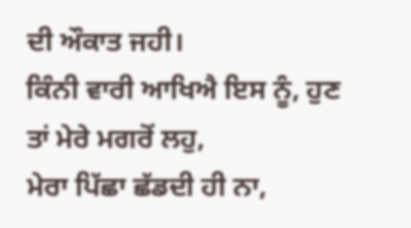ਦੀ ਔਕਾਤ ਜਹੀ।
ਕਿੰਨੀ ਵਾਰੀ ਆਖਿਐ ਇਸ ਨੂੰ, ਹੁਣ ਤਾਂ ਮੇਰੇ ਮਗਰੋਂ ਲਹੁ,
ਮੇਰਾ ਪਿੱਛਾ ਛੱਡਦੀ ਹੀ ਨਾ,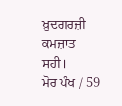ਖ਼ੁਦਗਰਜ਼ੀ ਕਮਜ਼ਾਤ ਸਹੀ।
ਮੋਰ ਪੰਖ / 59